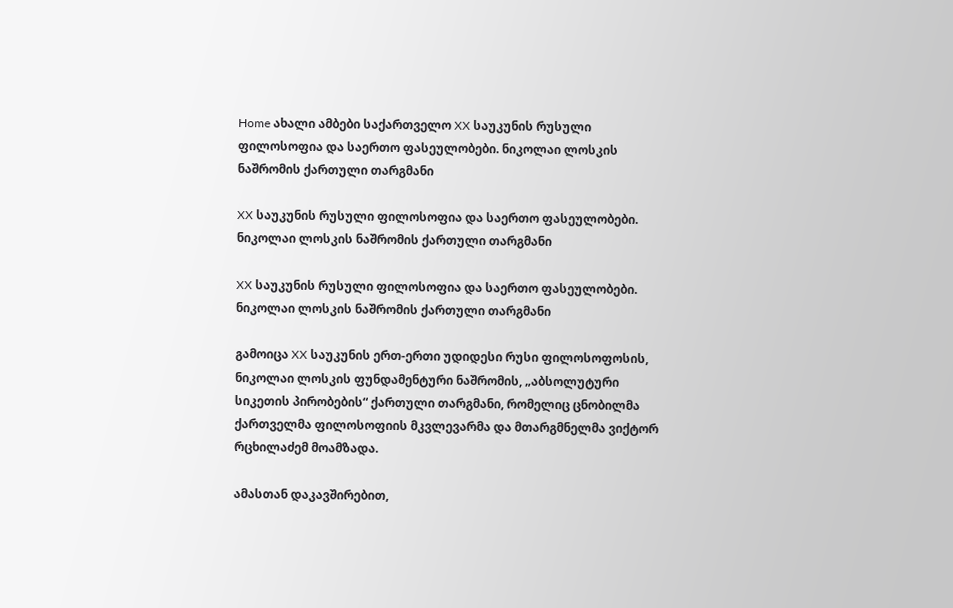Home ახალი ამბები საქართველო XX საუკუნის რუსული ფილოსოფია და საერთო ფასეულობები. ნიკოლაი ლოსკის ნაშრომის ქართული თარგმანი

XX საუკუნის რუსული ფილოსოფია და საერთო ფასეულობები. ნიკოლაი ლოსკის ნაშრომის ქართული თარგმანი

XX საუკუნის რუსული ფილოსოფია და საერთო ფასეულობები. ნიკოლაი ლოსკის ნაშრომის ქართული თარგმანი

გამოიცა XX საუკუნის ერთ-ერთი უდიდესი რუსი ფილოსოფოსის, ნიკოლაი ლოსკის ფუნდამენტური ნაშრომის, „აბსოლუტური სიკეთის პირობების“ ქართული თარგმანი, რომელიც ცნობილმა ქართველმა ფილოსოფიის მკვლევარმა და მთარგმნელმა ვიქტორ რცხილაძემ მოამზადა.

ამასთან დაკავშირებით,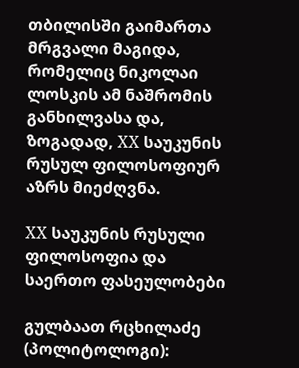თბილისში გაიმართა მრგვალი მაგიდა, რომელიც ნიკოლაი ლოსკის ამ ნაშრომის განხილვასა და, ზოგადად, XX საუკუნის რუსულ ფილოსოფიურ აზრს მიეძღვნა.

XX საუკუნის რუსული ფილოსოფია და საერთო ფასეულობები

გულბაათ რცხილაძე (პოლიტოლოგი):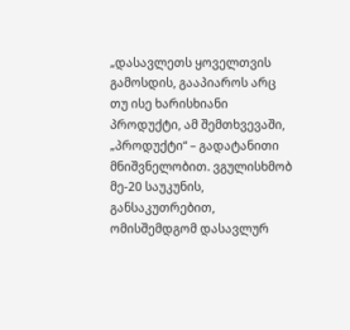„დასავლეთს ყოველთვის გამოსდის, გააპიაროს არც თუ ისე ხარისხიანი პროდუქტი, ამ შემთხვევაში, „პროდუქტი“ – გადატანითი მნიშვნელობით. ვგულისხმობ მე-20 საუკუნის, განსაკუთრებით, ომისშემდგომ დასავლურ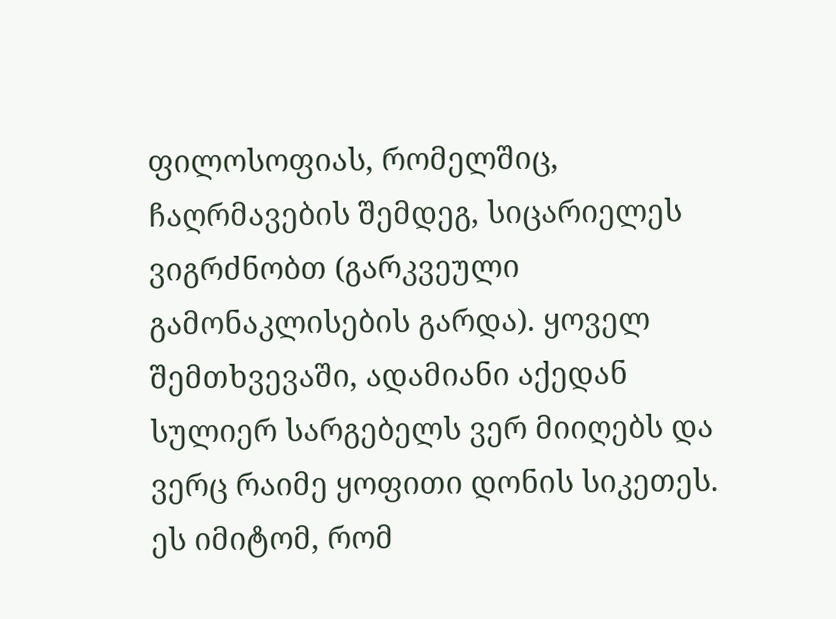ფილოსოფიას, რომელშიც, ჩაღრმავების შემდეგ, სიცარიელეს ვიგრძნობთ (გარკვეული გამონაკლისების გარდა). ყოველ შემთხვევაში, ადამიანი აქედან სულიერ სარგებელს ვერ მიიღებს და ვერც რაიმე ყოფითი დონის სიკეთეს. ეს იმიტომ, რომ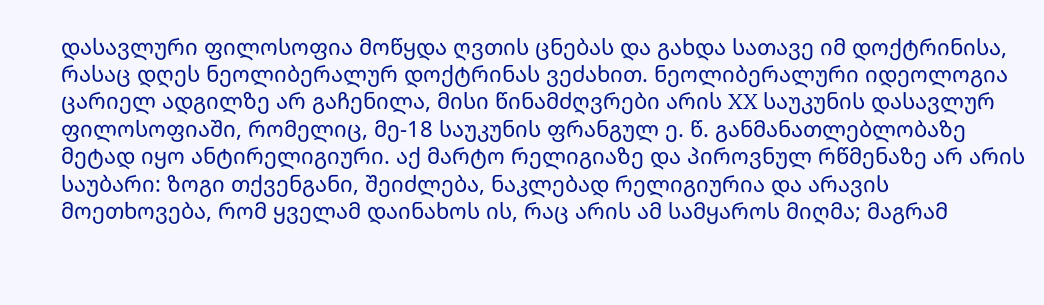დასავლური ფილოსოფია მოწყდა ღვთის ცნებას და გახდა სათავე იმ დოქტრინისა, რასაც დღეს ნეოლიბერალურ დოქტრინას ვეძახით. ნეოლიბერალური იდეოლოგია ცარიელ ადგილზე არ გაჩენილა, მისი წინამძღვრები არის XX საუკუნის დასავლურ ფილოსოფიაში, რომელიც, მე-18 საუკუნის ფრანგულ ე. წ. განმანათლებლობაზე მეტად იყო ანტირელიგიური. აქ მარტო რელიგიაზე და პიროვნულ რწმენაზე არ არის საუბარი: ზოგი თქვენგანი, შეიძლება, ნაკლებად რელიგიურია და არავის მოეთხოვება, რომ ყველამ დაინახოს ის, რაც არის ამ სამყაროს მიღმა; მაგრამ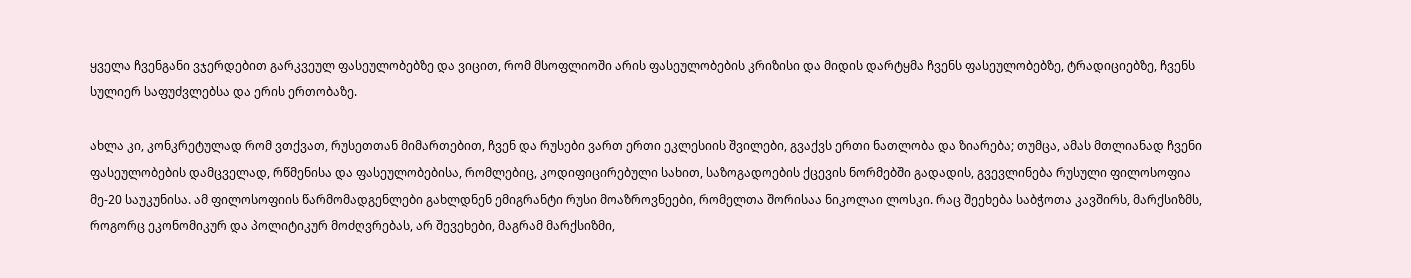ყველა ჩვენგანი ვჯერდებით გარკვეულ ფასეულობებზე და ვიცით, რომ მსოფლიოში არის ფასეულობების კრიზისი და მიდის დარტყმა ჩვენს ფასეულობებზე, ტრადიციებზე, ჩვენს სულიერ საფუძვლებსა და ერის ერთობაზე.

ახლა კი, კონკრეტულად რომ ვთქვათ, რუსეთთან მიმართებით, ჩვენ და რუსები ვართ ერთი ეკლესიის შვილები, გვაქვს ერთი ნათლობა და ზიარება; თუმცა, ამას მთლიანად ჩვენი ფასეულობების დამცველად, რწმენისა და ფასეულობებისა, რომლებიც, კოდიფიცირებული სახით, საზოგადოების ქცევის ნორმებში გადადის, გვევლინება რუსული ფილოსოფია მე-20 საუკუნისა. ამ ფილოსოფიის წარმომადგენლები გახლდნენ ემიგრანტი რუსი მოაზროვნეები, რომელთა შორისაა ნიკოლაი ლოსკი. რაც შეეხება საბჭოთა კავშირს, მარქსიზმს, როგორც ეკონომიკურ და პოლიტიკურ მოძღვრებას, არ შევეხები, მაგრამ მარქსიზმი,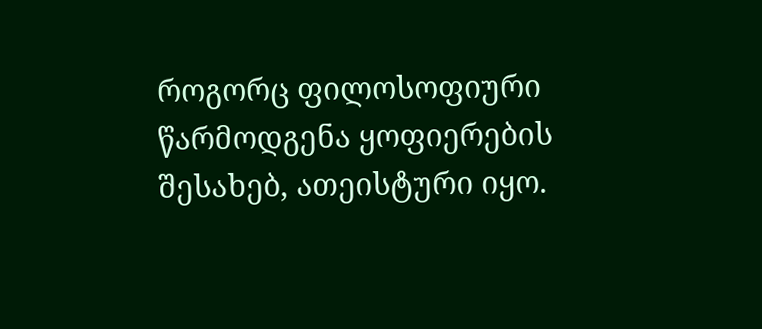როგორც ფილოსოფიური წარმოდგენა ყოფიერების შესახებ, ათეისტური იყო.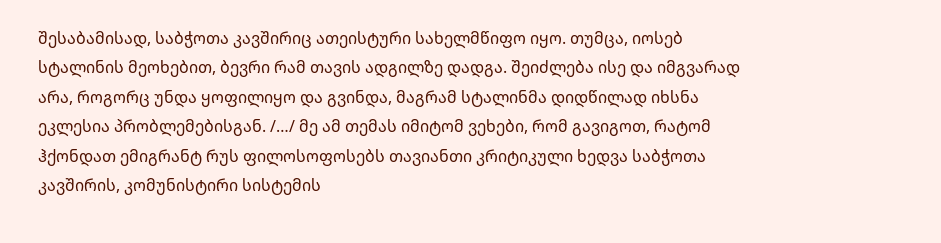შესაბამისად, საბჭოთა კავშირიც ათეისტური სახელმწიფო იყო. თუმცა, იოსებ სტალინის მეოხებით, ბევრი რამ თავის ადგილზე დადგა. შეიძლება ისე და იმგვარად არა, როგორც უნდა ყოფილიყო და გვინდა, მაგრამ სტალინმა დიდწილად იხსნა ეკლესია პრობლემებისგან. /…/ მე ამ თემას იმიტომ ვეხები, რომ გავიგოთ, რატომ ჰქონდათ ემიგრანტ რუს ფილოსოფოსებს თავიანთი კრიტიკული ხედვა საბჭოთა კავშირის, კომუნისტირი სისტემის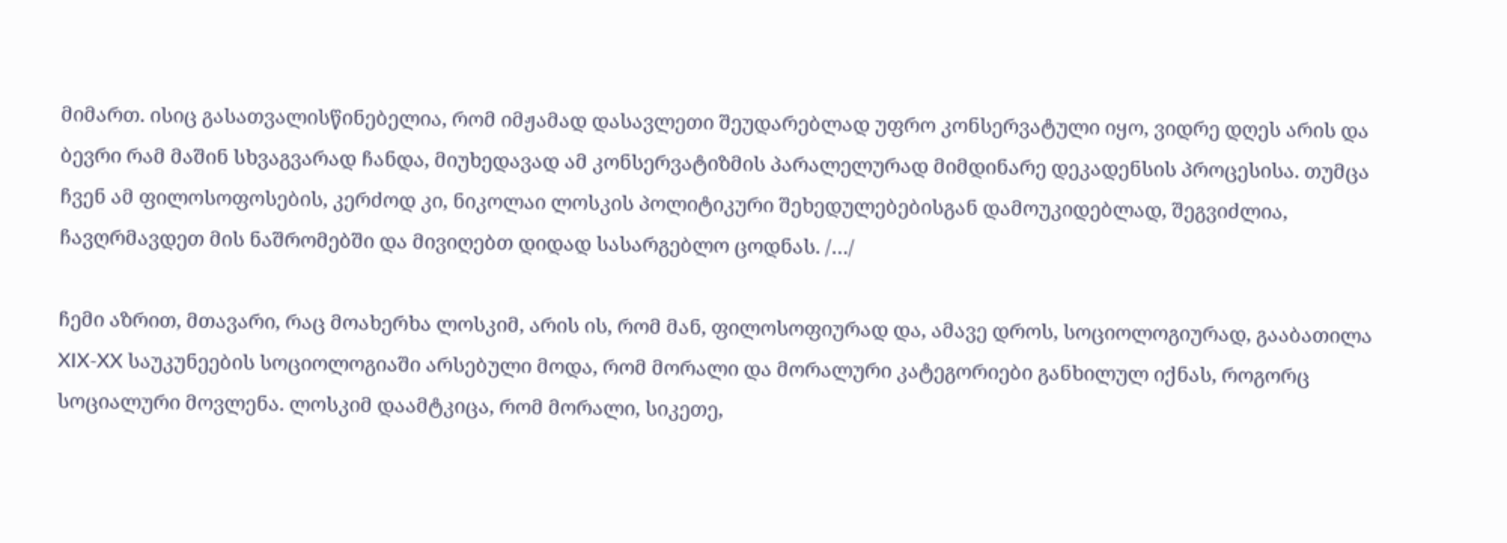მიმართ. ისიც გასათვალისწინებელია, რომ იმჟამად დასავლეთი შეუდარებლად უფრო კონსერვატული იყო, ვიდრე დღეს არის და ბევრი რამ მაშინ სხვაგვარად ჩანდა, მიუხედავად ამ კონსერვატიზმის პარალელურად მიმდინარე დეკადენსის პროცესისა. თუმცა ჩვენ ამ ფილოსოფოსების, კერძოდ კი, ნიკოლაი ლოსკის პოლიტიკური შეხედულებებისგან დამოუკიდებლად, შეგვიძლია, ჩავღრმავდეთ მის ნაშრომებში და მივიღებთ დიდად სასარგებლო ცოდნას. /…/

ჩემი აზრით, მთავარი, რაც მოახერხა ლოსკიმ, არის ის, რომ მან, ფილოსოფიურად და, ამავე დროს, სოციოლოგიურად, გააბათილა XIX-XX საუკუნეების სოციოლოგიაში არსებული მოდა, რომ მორალი და მორალური კატეგორიები განხილულ იქნას, როგორც სოციალური მოვლენა. ლოსკიმ დაამტკიცა, რომ მორალი, სიკეთე,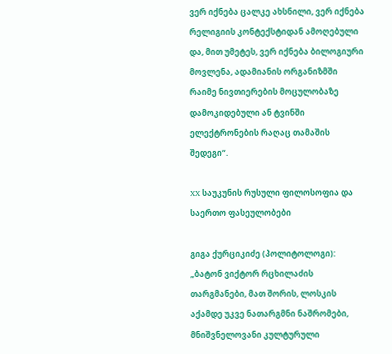ვერ იქნება ცალკე ახსნილი, ვერ იქნება რელიგიის კონტექსტიდან ამოღებული და, მით უმეტეს, ვერ იქნება ბილოგიური მოვლენა, ადამიანის ორგანიზმში რაიმე ნივთიერების მოცულობაზე დამოკიდებული ან ტვინში ელექტრონების რაღაც თამაშის შედეგი“.

XX საუკუნის რუსული ფილოსოფია და საერთო ფასეულობები

გიგა ქურციკიძე (პოლიტოლოგი): „ბატონ ვიქტორ რცხილაძის თარგმანები, მათ შორის, ლოსკის აქამდე უკვე ნათარგმნი ნაშრომები, მნიშვნელოვანი კულტურული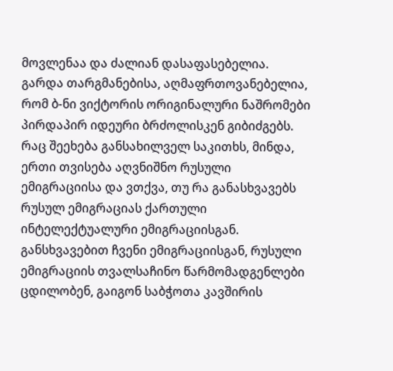მოვლენაა და ძალიან დასაფასებელია. გარდა თარგმანებისა, აღმაფრთოვანებელია, რომ ბ-ნი ვიქტორის ორიგინალური ნაშრომები პირდაპირ იდეური ბრძოლისკენ გიბიძგებს. რაც შეეხება განსახილველ საკითხს, მინდა, ერთი თვისება აღვნიშნო რუსული ემიგრაციისა და ვთქვა, თუ რა განასხვავებს რუსულ ემიგრაციას ქართული ინტელექტუალური ემიგრაციისგან. განსხვავებით ჩვენი ემიგრაციისგან, რუსული ემიგრაციის თვალსაჩინო წარმომადგენლები ცდილობენ, გაიგონ საბჭოთა კავშირის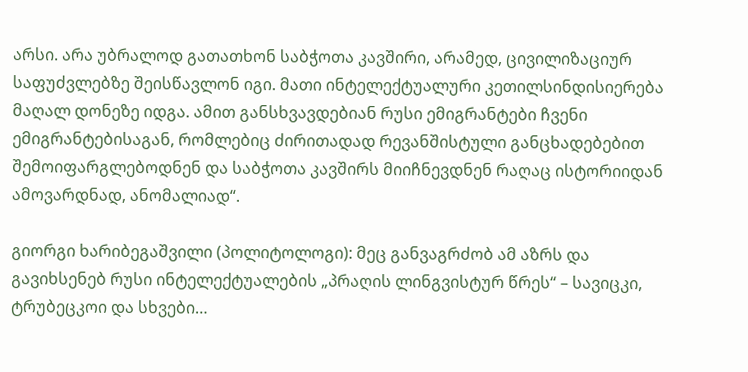არსი. არა უბრალოდ გათათხონ საბჭოთა კავშირი, არამედ, ცივილიზაციურ საფუძვლებზე შეისწავლონ იგი. მათი ინტელექტუალური კეთილსინდისიერება მაღალ დონეზე იდგა. ამით განსხვავდებიან რუსი ემიგრანტები ჩვენი ემიგრანტებისაგან, რომლებიც ძირითადად რევანშისტული განცხადებებით შემოიფარგლებოდნენ და საბჭოთა კავშირს მიიჩნევდნენ რაღაც ისტორიიდან ამოვარდნად, ანომალიად“.

გიორგი ხარიბეგაშვილი (პოლიტოლოგი): მეც განვაგრძობ ამ აზრს და გავიხსენებ რუსი ინტელექტუალების „პრაღის ლინგვისტურ წრეს“ – სავიცკი, ტრუბეცკოი და სხვები…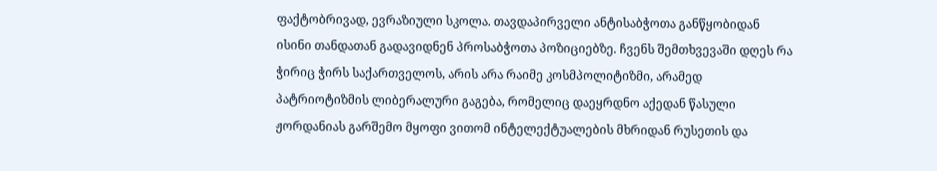ფაქტობრივად, ევრაზიული სკოლა. თავდაპირველი ანტისაბჭოთა განწყობიდან ისინი თანდათან გადავიდნენ პროსაბჭოთა პოზიციებზე. ჩვენს შემთხვევაში დღეს რა ჭირიც ჭირს საქართველოს, არის არა რაიმე კოსმპოლიტიზმი, არამედ პატრიოტიზმის ლიბერალური გაგება, რომელიც დაეყრდნო აქედან წასული ჟორდანიას გარშემო მყოფი ვითომ ინტელექტუალების მხრიდან რუსეთის და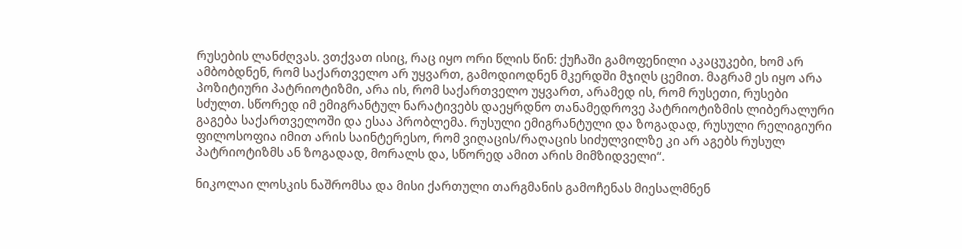რუსების ლანძღვას. ვთქვათ ისიც, რაც იყო ორი წლის წინ: ქუჩაში გამოფენილი აკაცუკები, ხომ არ ამბობდნენ, რომ საქართველო არ უყვართ, გამოდიოდნენ მკერდში მჯიღს ცემით. მაგრამ ეს იყო არა პოზიტიური პატრიოტიზმი, არა ის, რომ საქართველო უყვართ, არამედ ის, რომ რუსეთი, რუსები სძულთ. სწორედ იმ ემიგრანტულ ნარატივებს დაეყრდნო თანამედროვე პატრიოტიზმის ლიბერალური გაგება საქართველოში და ესაა პრობლემა. რუსული ემიგრანტული და ზოგადად, რუსული რელიგიური ფილოსოფია იმით არის საინტერესო, რომ ვიღაცის/რაღაცის სიძულვილზე კი არ აგებს რუსულ პატრიოტიზმს ან ზოგადად, მორალს და, სწორედ ამით არის მიმზიდველი“.

ნიკოლაი ლოსკის ნაშრომსა და მისი ქართული თარგმანის გამოჩენას მიესალმნენ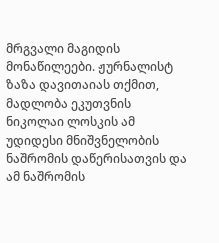მრგვალი მაგიდის მონაწილეები. ჟურნალისტ ზაზა დავითაიას თქმით, მადლობა ეკუთვნის ნიკოლაი ლოსკის ამ უდიდესი მნიშვნელობის ნაშრომის დაწერისათვის და ამ ნაშრომის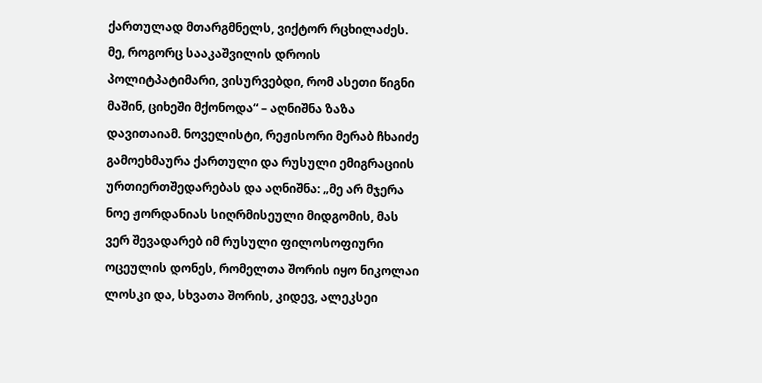ქართულად მთარგმნელს, ვიქტორ რცხილაძეს. მე, როგორც სააკაშვილის დროის პოლიტპატიმარი, ვისურვებდი, რომ ასეთი წიგნი მაშინ, ციხეში მქონოდა“ – აღნიშნა ზაზა დავითაიამ. ნოველისტი, რეჟისორი მერაბ ჩხაიძე გამოეხმაურა ქართული და რუსული ემიგრაციის ურთიერთშედარებას და აღნიშნა: „მე არ მჯერა ნოე ჟორდანიას სიღრმისეული მიდგომის, მას ვერ შევადარებ იმ რუსული ფილოსოფიური ოცეულის დონეს, რომელთა შორის იყო ნიკოლაი ლოსკი და, სხვათა შორის, კიდევ, ალეკსეი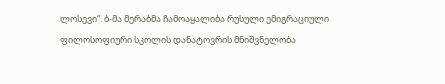ლოსევი“. ბ-მა მერაბმა ჩამოაყალიბა რუსული ემიგრაციული ფილოსოფიური სკოლის დანატოვრის მნიშვნელობა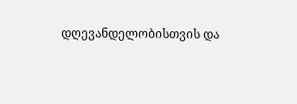დღევანდელობისთვის და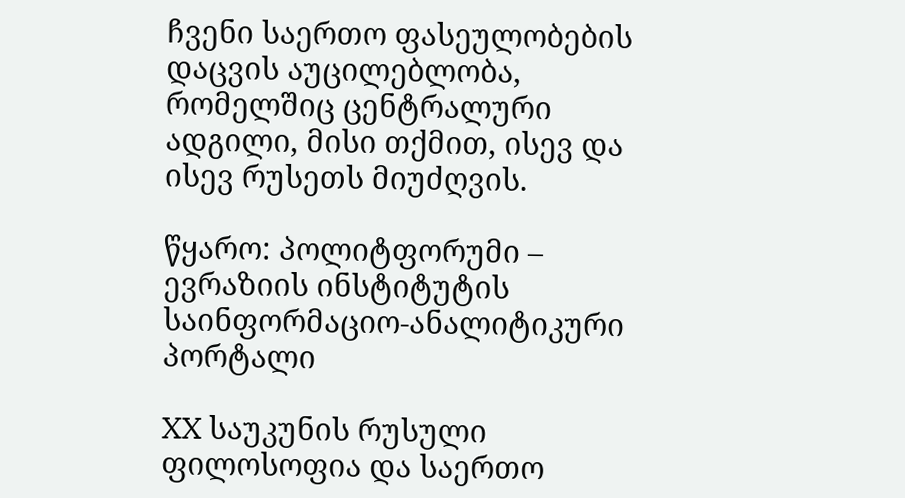ჩვენი საერთო ფასეულობების დაცვის აუცილებლობა, რომელშიც ცენტრალური ადგილი, მისი თქმით, ისევ და ისევ რუსეთს მიუძღვის.

წყარო: პოლიტფორუმი – ევრაზიის ინსტიტუტის საინფორმაციო-ანალიტიკური პორტალი

XX საუკუნის რუსული ფილოსოფია და საერთო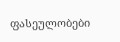ფასეულობები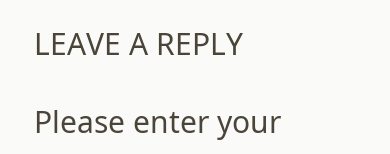LEAVE A REPLY

Please enter your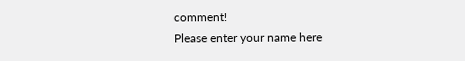comment!
Please enter your name here